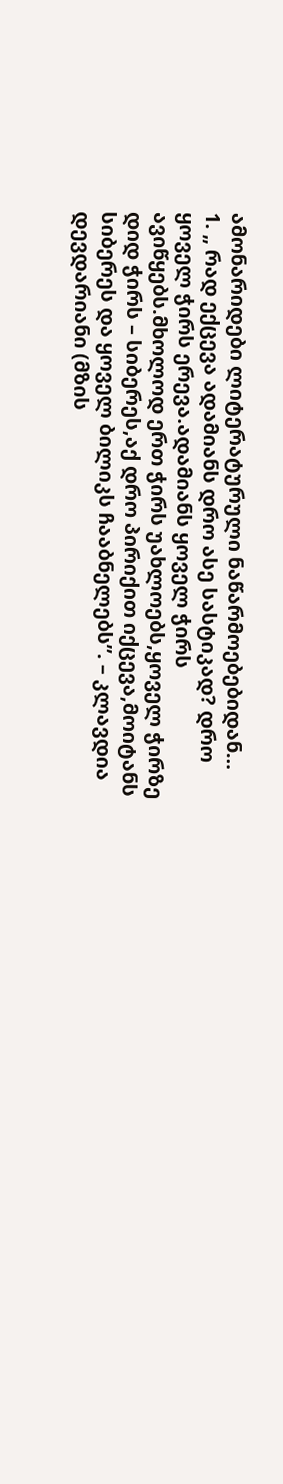ამონარიდები ლიტერატურული ნაწარმოებებიდან…
1. „ რად ექცევა ადამიანს დრო ასე სასტიკად? დრო ყოველ ჭირს ერევა.ადამიანს ყოველ ჭირს ავიწყებს.მხოლოდ ერთ ჭირს უახლოებს,ყოველ ჭირზე დიდ ჭირს – სიბერეს,აქ დრო პირიქით იქცევა,მოიტანს სიბერეს და ყოველ ბილიკს ჩააბნელებს”. – კლავდია დევდარიანი (მზის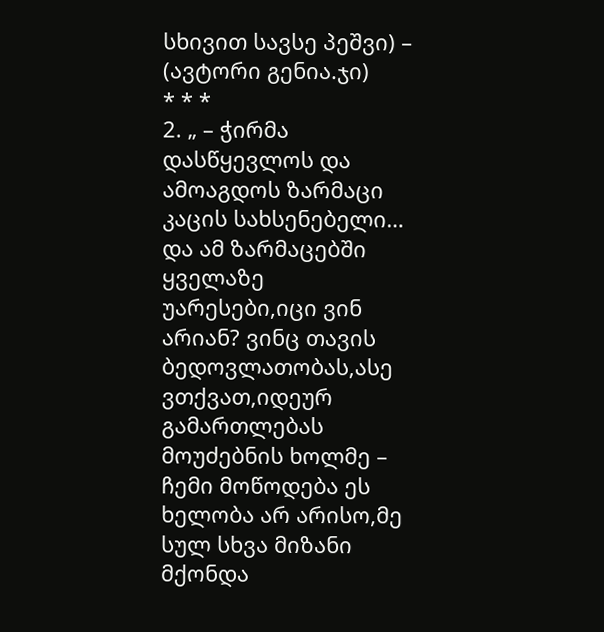სხივით სავსე პეშვი) – (ავტორი გენია.ჯი)
* * *
2. „ – ჭირმა დასწყევლოს და ამოაგდოს ზარმაცი კაცის სახსენებელი… და ამ ზარმაცებში ყველაზე უარესები,იცი ვინ არიან? ვინც თავის ბედოვლათობას,ასე ვთქვათ,იდეურ გამართლებას მოუძებნის ხოლმე – ჩემი მოწოდება ეს ხელობა არ არისო,მე სულ სხვა მიზანი მქონდა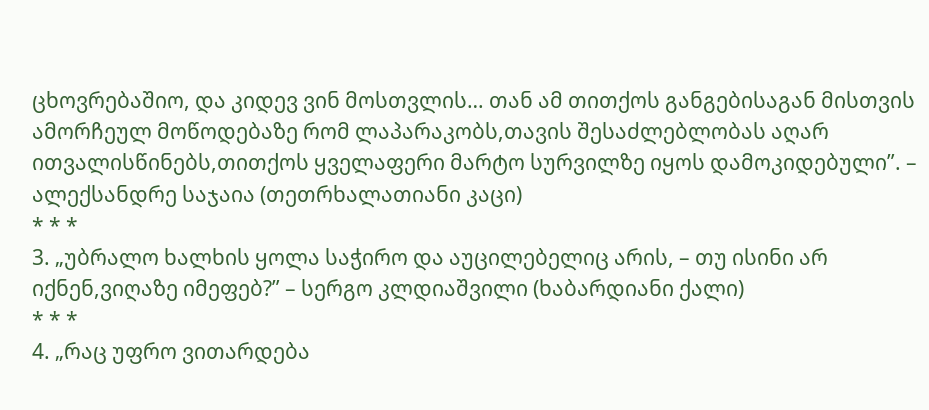ცხოვრებაშიო, და კიდევ ვინ მოსთვლის… თან ამ თითქოს განგებისაგან მისთვის ამორჩეულ მოწოდებაზე რომ ლაპარაკობს,თავის შესაძლებლობას აღარ ითვალისწინებს,თითქოს ყველაფერი მარტო სურვილზე იყოს დამოკიდებული”. – ალექსანდრე საჯაია (თეთრხალათიანი კაცი)
* * *
3. „უბრალო ხალხის ყოლა საჭირო და აუცილებელიც არის, – თუ ისინი არ იქნენ,ვიღაზე იმეფებ?” – სერგო კლდიაშვილი (ხაბარდიანი ქალი)
* * *
4. „რაც უფრო ვითარდება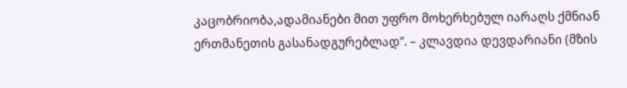კაცობრიობა,ადამიანები მით უფრო მოხერხებულ იარაღს ქმნიან ერთმანეთის გასანადგურებლად”. – კლავდია დევდარიანი (მზის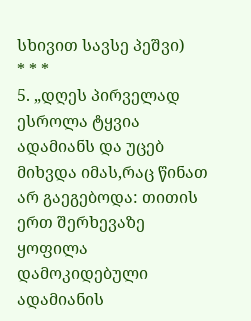სხივით სავსე პეშვი)
* * *
5. „დღეს პირველად ესროლა ტყვია ადამიანს და უცებ მიხვდა იმას,რაც წინათ არ გაეგებოდა: თითის ერთ შერხევაზე ყოფილა დამოკიდებული ადამიანის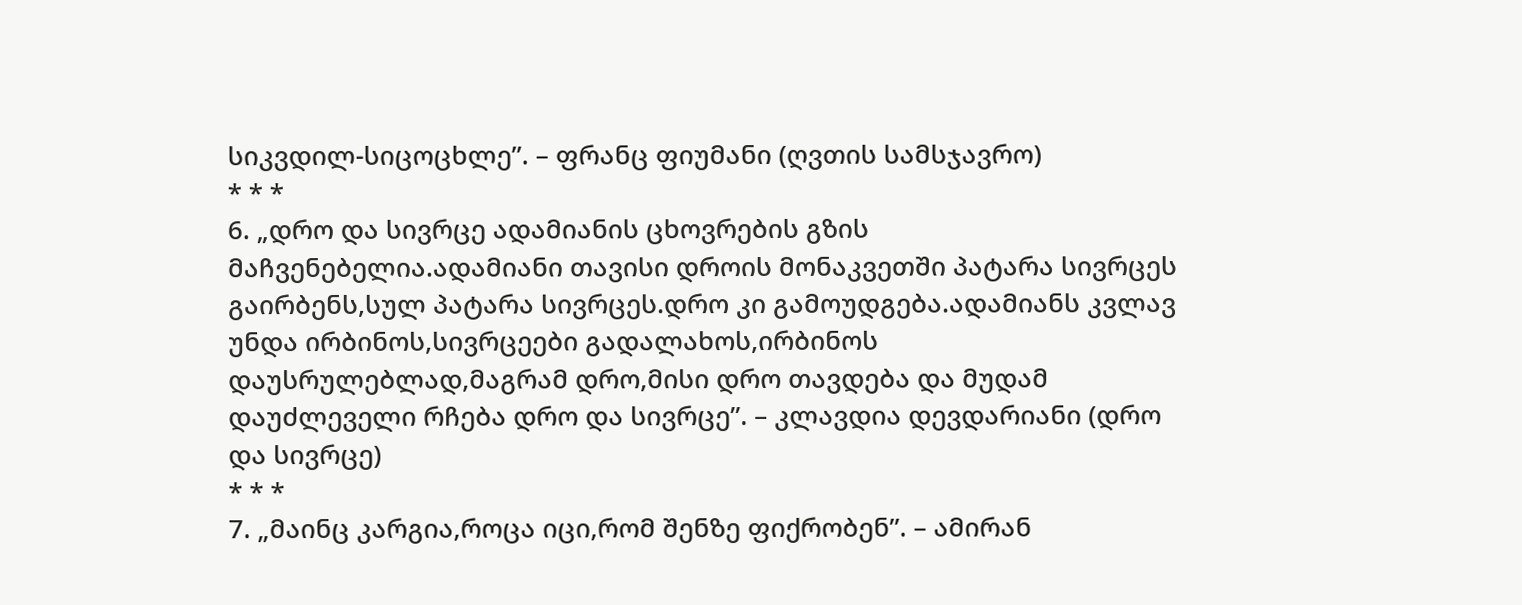სიკვდილ-სიცოცხლე”. – ფრანც ფიუმანი (ღვთის სამსჯავრო)
* * *
6. „დრო და სივრცე ადამიანის ცხოვრების გზის მაჩვენებელია.ადამიანი თავისი დროის მონაკვეთში პატარა სივრცეს გაირბენს,სულ პატარა სივრცეს.დრო კი გამოუდგება.ადამიანს კვლავ უნდა ირბინოს,სივრცეები გადალახოს,ირბინოს დაუსრულებლად,მაგრამ დრო,მისი დრო თავდება და მუდამ დაუძლეველი რჩება დრო და სივრცე”. – კლავდია დევდარიანი (დრო და სივრცე)
* * *
7. „მაინც კარგია,როცა იცი,რომ შენზე ფიქრობენ”. – ამირან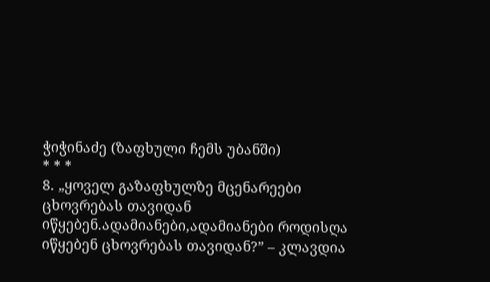ჭიჭინაძე (ზაფხული ჩემს უბანში)
* * *
8. „ყოველ გაზაფხულზე მცენარეები ცხოვრებას თავიდან იწყებენ.ადამიანები,ადამიანები როდისღა იწყებენ ცხოვრებას თავიდან?” – კლავდია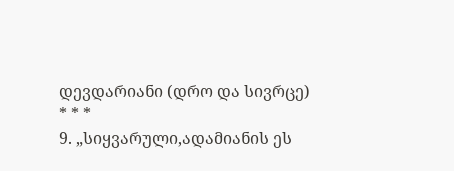დევდარიანი (დრო და სივრცე)
* * *
9. „სიყვარული,ადამიანის ეს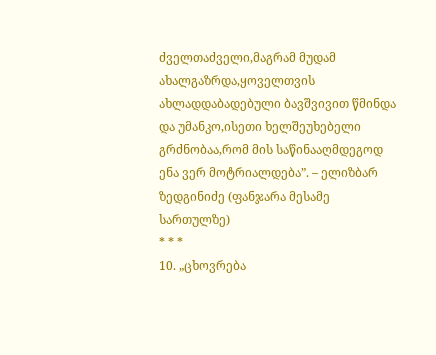ძველთაძველი,მაგრამ მუდამ ახალგაზრდა,ყოველთვის ახლადდაბადებული ბავშვივით წმინდა და უმანკო,ისეთი ხელშეუხებელი გრძნობაა,რომ მის საწინააღმდეგოდ ენა ვერ მოტრიალდება”. – ელიზბარ ზედგინიძე (ფანჯარა მესამე სართულზე)
* * *
10. „ცხოვრება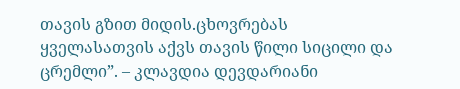თავის გზით მიდის.ცხოვრებას ყველასათვის აქვს თავის წილი სიცილი და ცრემლი”. – კლავდია დევდარიანი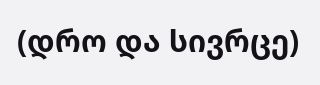(დრო და სივრცე)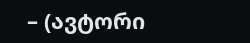– (ავტორი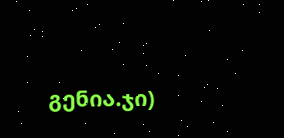გენია.ჯი)